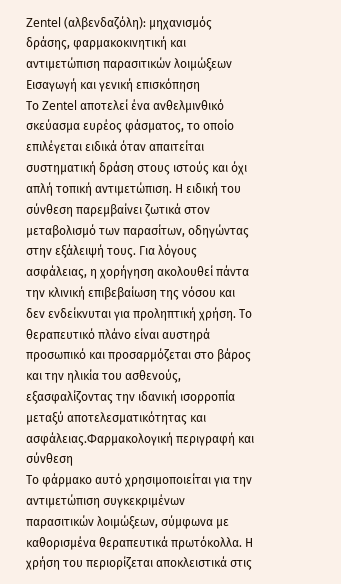Zentel (αλβενδαζόλη): μηχανισμός δράσης, φαρμακοκινητική και αντιμετώπιση παρασιτικών λοιμώξεων
Εισαγωγή και γενική επισκόπηση
Το Zentel αποτελεί ένα ανθελμινθικό σκεύασμα ευρέος φάσματος, το οποίο επιλέγεται ειδικά όταν απαιτείται συστηματική δράση στους ιστούς και όχι απλή τοπική αντιμετώπιση. Η ειδική του σύνθεση παρεμβαίνει ζωτικά στον μεταβολισμό των παρασίτων, οδηγώντας στην εξάλειψή τους. Για λόγους ασφάλειας, η χορήγηση ακολουθεί πάντα την κλινική επιβεβαίωση της νόσου και δεν ενδείκνυται για προληπτική χρήση. Το θεραπευτικό πλάνο είναι αυστηρά προσωπικό και προσαρμόζεται στο βάρος και την ηλικία του ασθενούς, εξασφαλίζοντας την ιδανική ισορροπία μεταξύ αποτελεσματικότητας και ασφάλειας.Φαρμακολογική περιγραφή και σύνθεση
Το φάρμακο αυτό χρησιμοποιείται για την αντιμετώπιση συγκεκριμένων παρασιτικών λοιμώξεων, σύμφωνα με καθορισμένα θεραπευτικά πρωτόκολλα. Η χρήση του περιορίζεται αποκλειστικά στις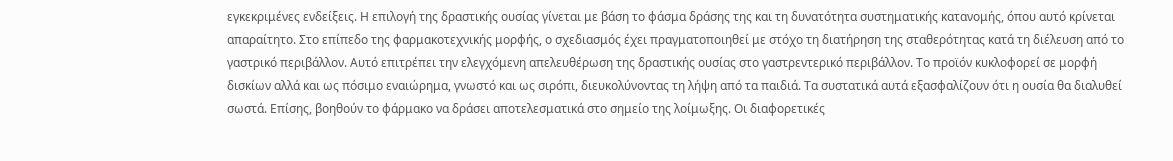εγκεκριμένες ενδείξεις. Η επιλογή της δραστικής ουσίας γίνεται με βάση το φάσμα δράσης της και τη δυνατότητα συστηματικής κατανομής, όπου αυτό κρίνεται απαραίτητο. Στο επίπεδο της φαρμακοτεχνικής μορφής, ο σχεδιασμός έχει πραγματοποιηθεί με στόχο τη διατήρηση της σταθερότητας κατά τη διέλευση από το γαστρικό περιβάλλον. Αυτό επιτρέπει την ελεγχόμενη απελευθέρωση της δραστικής ουσίας στο γαστρεντερικό περιβάλλον. Το προϊόν κυκλοφορεί σε μορφή δισκίων αλλά και ως πόσιμο εναιώρημα, γνωστό και ως σιρόπι, διευκολύνοντας τη λήψη από τα παιδιά. Τα συστατικά αυτά εξασφαλίζουν ότι η ουσία θα διαλυθεί σωστά. Επίσης, βοηθούν το φάρμακο να δράσει αποτελεσματικά στο σημείο της λοίμωξης. Οι διαφορετικές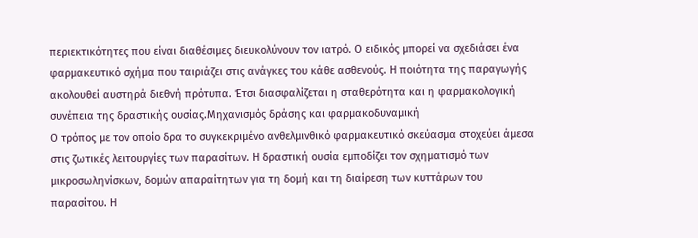περιεκτικότητες που είναι διαθέσιμες διευκολύνουν τον ιατρό. Ο ειδικός μπορεί να σχεδιάσει ένα φαρμακευτικό σχήμα που ταιριάζει στις ανάγκες του κάθε ασθενούς. Η ποιότητα της παραγωγής ακολουθεί αυστηρά διεθνή πρότυπα. Έτσι διασφαλίζεται η σταθερότητα και η φαρμακολογική συνέπεια της δραστικής ουσίας.Μηχανισμός δράσης και φαρμακοδυναμική
Ο τρόπος με τον οποίο δρα το συγκεκριμένο ανθελμινθικό φαρμακευτικό σκεύασμα στοχεύει άμεσα στις ζωτικές λειτουργίες των παρασίτων. Η δραστική ουσία εμποδίζει τον σχηματισμό των μικροσωληνίσκων, δομών απαραίτητων για τη δομή και τη διαίρεση των κυττάρων του παρασίτου. Η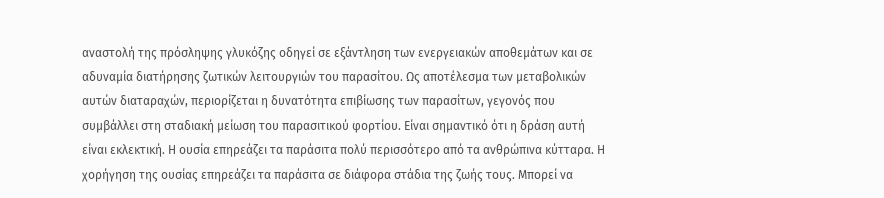αναστολή της πρόσληψης γλυκόζης οδηγεί σε εξάντληση των ενεργειακών αποθεμάτων και σε αδυναμία διατήρησης ζωτικών λειτουργιών του παρασίτου. Ως αποτέλεσμα των μεταβολικών αυτών διαταραχών, περιορίζεται η δυνατότητα επιβίωσης των παρασίτων, γεγονός που συμβάλλει στη σταδιακή μείωση του παρασιτικού φορτίου. Είναι σημαντικό ότι η δράση αυτή είναι εκλεκτική. Η ουσία επηρεάζει τα παράσιτα πολύ περισσότερο από τα ανθρώπινα κύτταρα. Η χορήγηση της ουσίας επηρεάζει τα παράσιτα σε διάφορα στάδια της ζωής τους. Μπορεί να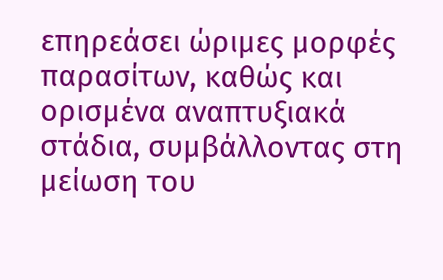επηρεάσει ώριμες μορφές παρασίτων, καθώς και ορισμένα αναπτυξιακά στάδια, συμβάλλοντας στη μείωση του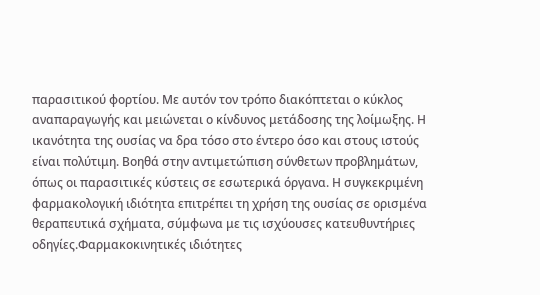παρασιτικού φορτίου. Με αυτόν τον τρόπο διακόπτεται ο κύκλος αναπαραγωγής και μειώνεται ο κίνδυνος μετάδοσης της λοίμωξης. Η ικανότητα της ουσίας να δρα τόσο στο έντερο όσο και στους ιστούς είναι πολύτιμη. Βοηθά στην αντιμετώπιση σύνθετων προβλημάτων, όπως οι παρασιτικές κύστεις σε εσωτερικά όργανα. Η συγκεκριμένη φαρμακολογική ιδιότητα επιτρέπει τη χρήση της ουσίας σε ορισμένα θεραπευτικά σχήματα, σύμφωνα με τις ισχύουσες κατευθυντήριες οδηγίες.Φαρμακοκινητικές ιδιότητες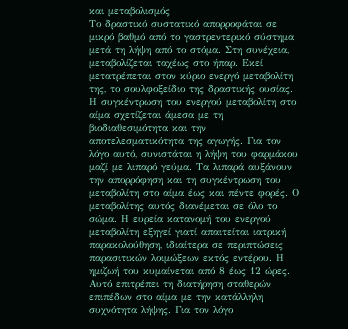και μεταβολισμός
Το δραστικό συστατικό απορροφάται σε μικρό βαθμό από το γαστρεντερικό σύστημα μετά τη λήψη από το στόμα. Στη συνέχεια, μεταβολίζεται ταχέως στο ήπαρ. Εκεί μετατρέπεται στον κύριο ενεργό μεταβολίτη της, το σουλφοξείδιο της δραστικής ουσίας. Η συγκέντρωση του ενεργού μεταβολίτη στο αίμα σχετίζεται άμεσα με τη βιοδιαθεσιμότητα και την αποτελεσματικότητα της αγωγής. Για τον λόγο αυτό, συνιστάται η λήψη του φαρμάκου μαζί με λιπαρό γεύμα. Τα λιπαρά αυξάνουν την απορρόφηση και τη συγκέντρωση του μεταβολίτη στο αίμα έως και πέντε φορές. Ο μεταβολίτης αυτός διανέμεται σε όλο το σώμα. Η ευρεία κατανομή του ενεργού μεταβολίτη εξηγεί γιατί απαιτείται ιατρική παρακολούθηση, ιδιαίτερα σε περιπτώσεις παρασιτικών λοιμώξεων εκτός εντέρου. Η ημιζωή του κυμαίνεται από 8 έως 12 ώρες. Αυτό επιτρέπει τη διατήρηση σταθερών επιπέδων στο αίμα με την κατάλληλη συχνότητα λήψης. Για τον λόγο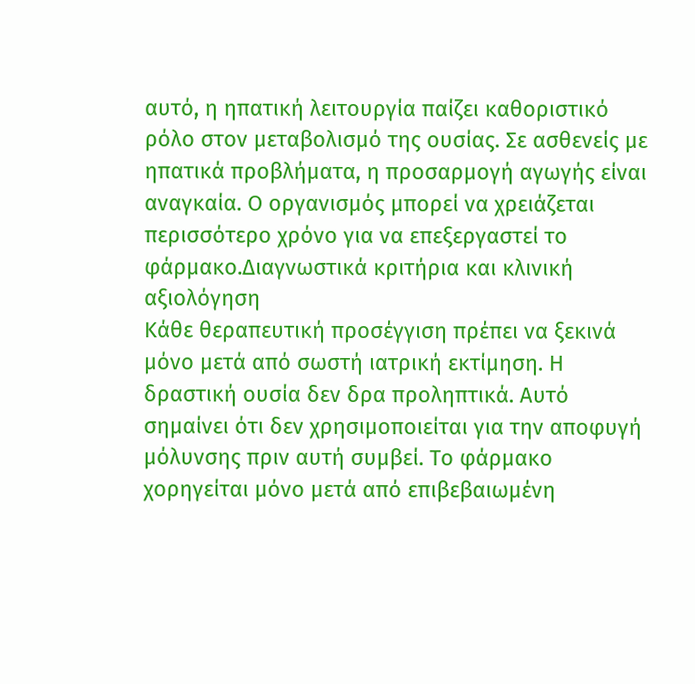αυτό, η ηπατική λειτουργία παίζει καθοριστικό ρόλο στον μεταβολισμό της ουσίας. Σε ασθενείς με ηπατικά προβλήματα, η προσαρμογή αγωγής είναι αναγκαία. Ο οργανισμός μπορεί να χρειάζεται περισσότερο χρόνο για να επεξεργαστεί το φάρμακο.Διαγνωστικά κριτήρια και κλινική αξιολόγηση
Κάθε θεραπευτική προσέγγιση πρέπει να ξεκινά μόνο μετά από σωστή ιατρική εκτίμηση. Η δραστική ουσία δεν δρα προληπτικά. Αυτό σημαίνει ότι δεν χρησιμοποιείται για την αποφυγή μόλυνσης πριν αυτή συμβεί. Το φάρμακο χορηγείται μόνο μετά από επιβεβαιωμένη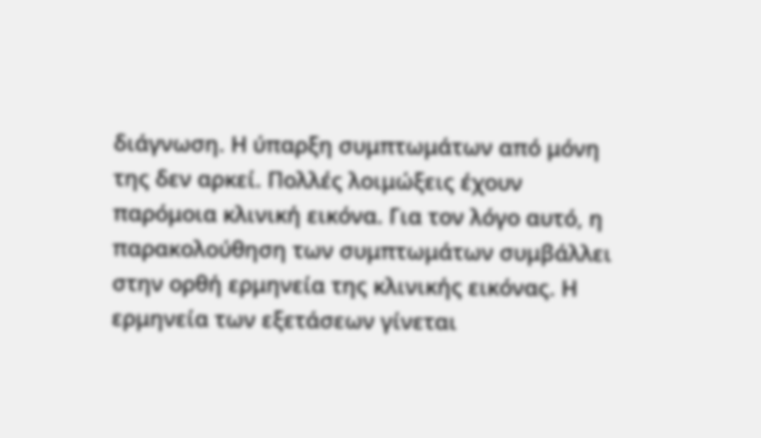διάγνωση. Η ύπαρξη συμπτωμάτων από μόνη της δεν αρκεί. Πολλές λοιμώξεις έχουν παρόμοια κλινική εικόνα. Για τον λόγο αυτό, η παρακολούθηση των συμπτωμάτων συμβάλλει στην ορθή ερμηνεία της κλινικής εικόνας. Η ερμηνεία των εξετάσεων γίνεται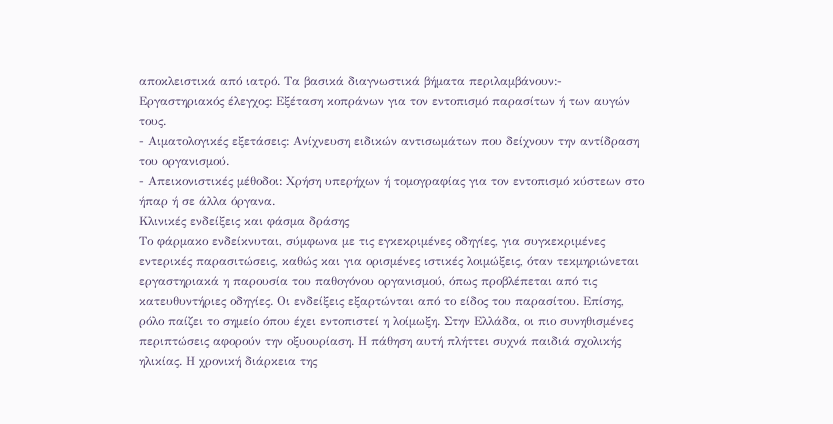αποκλειστικά από ιατρό. Τα βασικά διαγνωστικά βήματα περιλαμβάνουν:- Εργαστηριακός έλεγχος: Εξέταση κοπράνων για τον εντοπισμό παρασίτων ή των αυγών τους.
- Αιματολογικές εξετάσεις: Ανίχνευση ειδικών αντισωμάτων που δείχνουν την αντίδραση του οργανισμού.
- Απεικονιστικές μέθοδοι: Χρήση υπερήχων ή τομογραφίας για τον εντοπισμό κύστεων στο ήπαρ ή σε άλλα όργανα.
Κλινικές ενδείξεις και φάσμα δράσης
Το φάρμακο ενδείκνυται, σύμφωνα με τις εγκεκριμένες οδηγίες, για συγκεκριμένες εντερικές παρασιτώσεις, καθώς και για ορισμένες ιστικές λοιμώξεις, όταν τεκμηριώνεται εργαστηριακά η παρουσία του παθογόνου οργανισμού, όπως προβλέπεται από τις κατευθυντήριες οδηγίες. Οι ενδείξεις εξαρτώνται από το είδος του παρασίτου. Επίσης, ρόλο παίζει το σημείο όπου έχει εντοπιστεί η λοίμωξη. Στην Ελλάδα, οι πιο συνηθισμένες περιπτώσεις αφορούν την οξυουρίαση. Η πάθηση αυτή πλήττει συχνά παιδιά σχολικής ηλικίας. Η χρονική διάρκεια της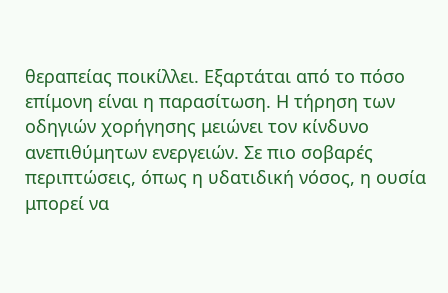θεραπείας ποικίλλει. Εξαρτάται από το πόσο επίμονη είναι η παρασίτωση. Η τήρηση των οδηγιών χορήγησης μειώνει τον κίνδυνο ανεπιθύμητων ενεργειών. Σε πιο σοβαρές περιπτώσεις, όπως η υδατιδική νόσος, η ουσία μπορεί να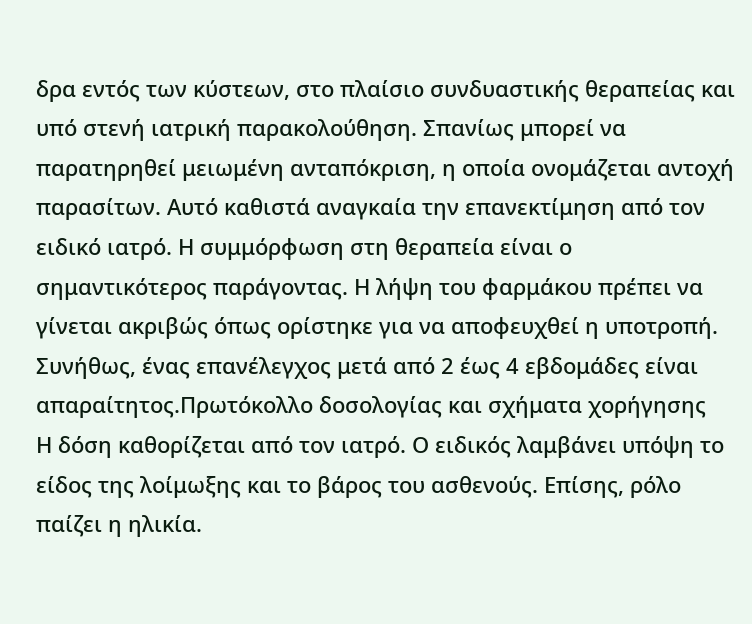δρα εντός των κύστεων, στο πλαίσιο συνδυαστικής θεραπείας και υπό στενή ιατρική παρακολούθηση. Σπανίως μπορεί να παρατηρηθεί μειωμένη ανταπόκριση, η οποία ονομάζεται αντοχή παρασίτων. Αυτό καθιστά αναγκαία την επανεκτίμηση από τον ειδικό ιατρό. Η συμμόρφωση στη θεραπεία είναι ο σημαντικότερος παράγοντας. Η λήψη του φαρμάκου πρέπει να γίνεται ακριβώς όπως ορίστηκε για να αποφευχθεί η υποτροπή. Συνήθως, ένας επανέλεγχος μετά από 2 έως 4 εβδομάδες είναι απαραίτητος.Πρωτόκολλο δοσολογίας και σχήματα χορήγησης
Η δόση καθορίζεται από τον ιατρό. Ο ειδικός λαμβάνει υπόψη το είδος της λοίμωξης και το βάρος του ασθενούς. Επίσης, ρόλο παίζει η ηλικία.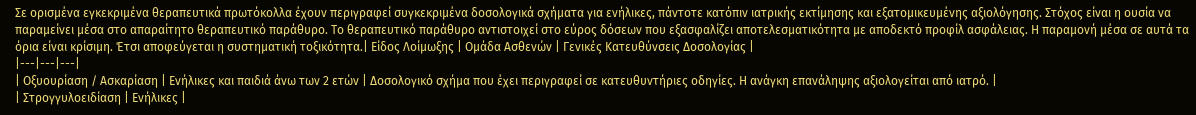Σε ορισμένα εγκεκριμένα θεραπευτικά πρωτόκολλα έχουν περιγραφεί συγκεκριμένα δοσολογικά σχήματα για ενήλικες, πάντοτε κατόπιν ιατρικής εκτίμησης και εξατομικευμένης αξιολόγησης. Στόχος είναι η ουσία να παραμείνει μέσα στο απαραίτητο θεραπευτικό παράθυρο. Το θεραπευτικό παράθυρο αντιστοιχεί στο εύρος δόσεων που εξασφαλίζει αποτελεσματικότητα με αποδεκτό προφίλ ασφάλειας. Η παραμονή μέσα σε αυτά τα όρια είναι κρίσιμη. Έτσι αποφεύγεται η συστηματική τοξικότητα.| Είδος Λοίμωξης | Ομάδα Ασθενών | Γενικές Κατευθύνσεις Δοσολογίας |
|---|---|---|
| Οξυουρίαση / Ασκαρίαση | Ενήλικες και παιδιά άνω των 2 ετών | Δοσολογικό σχήμα που έχει περιγραφεί σε κατευθυντήριες οδηγίες. Η ανάγκη επανάληψης αξιολογείται από ιατρό. |
| Στρογγυλοειδίαση | Ενήλικες |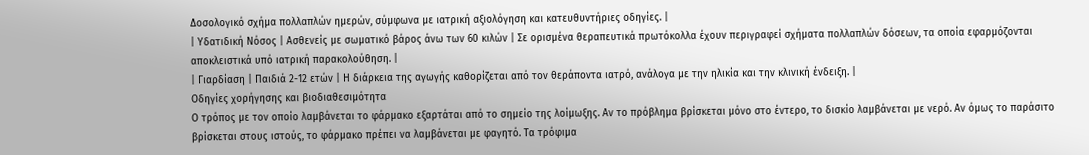Δοσολογικό σχήμα πολλαπλών ημερών, σύμφωνα με ιατρική αξιολόγηση και κατευθυντήριες οδηγίες. |
| Υδατιδική Νόσος | Ασθενείς με σωματικό βάρος άνω των 60 κιλών | Σε ορισμένα θεραπευτικά πρωτόκολλα έχουν περιγραφεί σχήματα πολλαπλών δόσεων, τα οποία εφαρμόζονται αποκλειστικά υπό ιατρική παρακολούθηση. |
| Γιαρδίαση | Παιδιά 2-12 ετών | Η διάρκεια της αγωγής καθορίζεται από τον θεράποντα ιατρό, ανάλογα με την ηλικία και την κλινική ένδειξη. |
Οδηγίες χορήγησης και βιοδιαθεσιμότητα
Ο τρόπος με τον οποίο λαμβάνεται το φάρμακο εξαρτάται από το σημείο της λοίμωξης. Αν το πρόβλημα βρίσκεται μόνο στο έντερο, το δισκίο λαμβάνεται με νερό. Αν όμως το παράσιτο βρίσκεται στους ιστούς, το φάρμακο πρέπει να λαμβάνεται με φαγητό. Τα τρόφιμα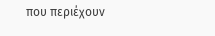που περιέχουν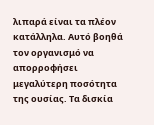λιπαρά είναι τα πλέον κατάλληλα. Αυτό βοηθά τον οργανισμό να απορροφήσει μεγαλύτερη ποσότητα της ουσίας. Τα δισκία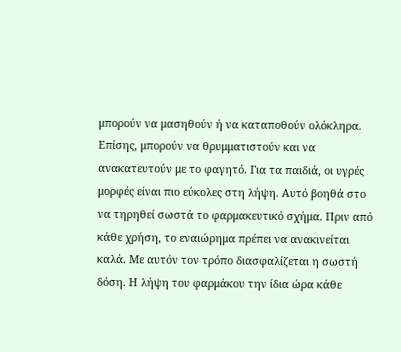μπορούν να μασηθούν ή να καταποθούν ολόκληρα. Επίσης, μπορούν να θρυμματιστούν και να ανακατευτούν με το φαγητό. Για τα παιδιά, οι υγρές μορφές είναι πιο εύκολες στη λήψη. Αυτό βοηθά στο να τηρηθεί σωστά το φαρμακευτικό σχήμα. Πριν από κάθε χρήση, το εναιώρημα πρέπει να ανακινείται καλά. Με αυτόν τον τρόπο διασφαλίζεται η σωστή δόση. Η λήψη του φαρμάκου την ίδια ώρα κάθε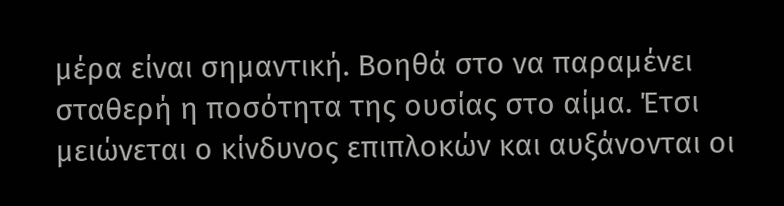μέρα είναι σημαντική. Βοηθά στο να παραμένει σταθερή η ποσότητα της ουσίας στο αίμα. Έτσι μειώνεται ο κίνδυνος επιπλοκών και αυξάνονται οι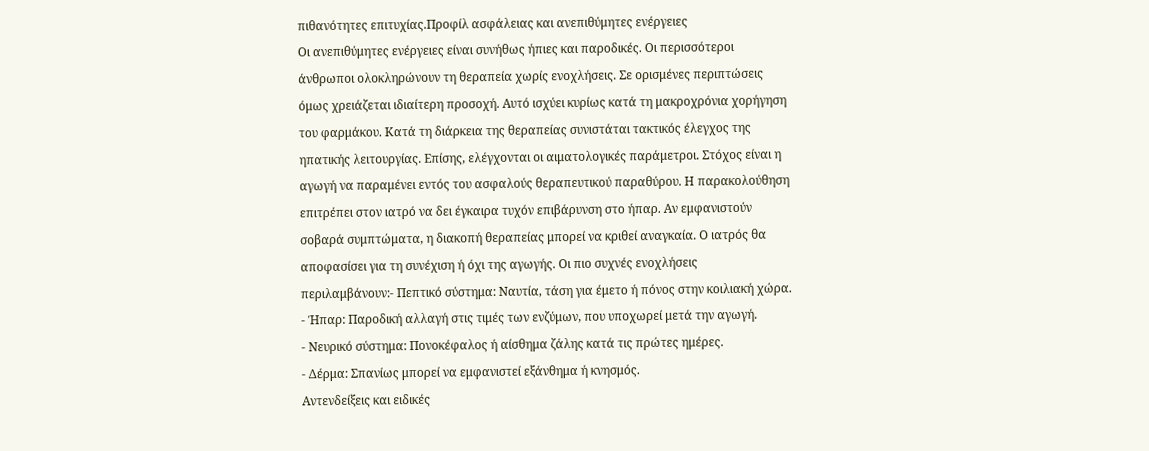πιθανότητες επιτυχίας.Προφίλ ασφάλειας και ανεπιθύμητες ενέργειες
Οι ανεπιθύμητες ενέργειες είναι συνήθως ήπιες και παροδικές. Οι περισσότεροι άνθρωποι ολοκληρώνουν τη θεραπεία χωρίς ενοχλήσεις. Σε ορισμένες περιπτώσεις όμως χρειάζεται ιδιαίτερη προσοχή. Αυτό ισχύει κυρίως κατά τη μακροχρόνια χορήγηση του φαρμάκου. Κατά τη διάρκεια της θεραπείας συνιστάται τακτικός έλεγχος της ηπατικής λειτουργίας. Επίσης, ελέγχονται οι αιματολογικές παράμετροι. Στόχος είναι η αγωγή να παραμένει εντός του ασφαλούς θεραπευτικού παραθύρου. Η παρακολούθηση επιτρέπει στον ιατρό να δει έγκαιρα τυχόν επιβάρυνση στο ήπαρ. Αν εμφανιστούν σοβαρά συμπτώματα, η διακοπή θεραπείας μπορεί να κριθεί αναγκαία. Ο ιατρός θα αποφασίσει για τη συνέχιση ή όχι της αγωγής. Οι πιο συχνές ενοχλήσεις περιλαμβάνουν:- Πεπτικό σύστημα: Ναυτία, τάση για έμετο ή πόνος στην κοιλιακή χώρα.
- Ήπαρ: Παροδική αλλαγή στις τιμές των ενζύμων, που υποχωρεί μετά την αγωγή.
- Νευρικό σύστημα: Πονοκέφαλος ή αίσθημα ζάλης κατά τις πρώτες ημέρες.
- Δέρμα: Σπανίως μπορεί να εμφανιστεί εξάνθημα ή κνησμός.
Αντενδείξεις και ειδικές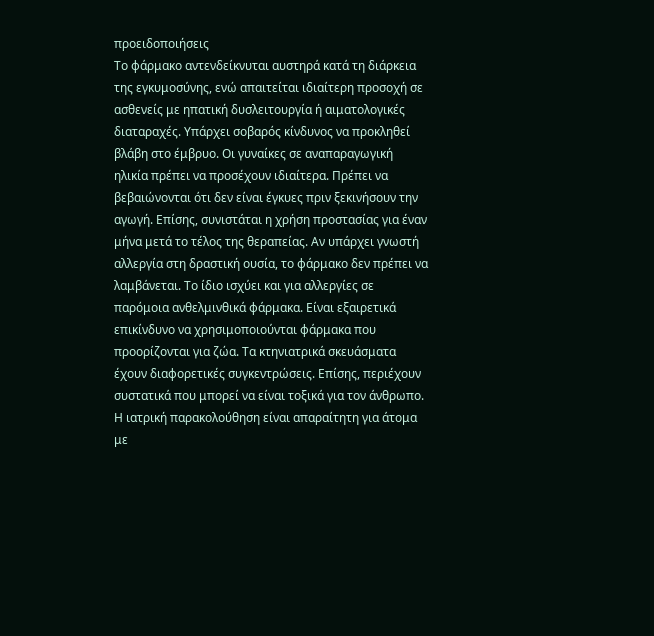προειδοποιήσεις
Το φάρμακο αντενδείκνυται αυστηρά κατά τη διάρκεια της εγκυμοσύνης, ενώ απαιτείται ιδιαίτερη προσοχή σε ασθενείς με ηπατική δυσλειτουργία ή αιματολογικές διαταραχές. Υπάρχει σοβαρός κίνδυνος να προκληθεί βλάβη στο έμβρυο. Οι γυναίκες σε αναπαραγωγική ηλικία πρέπει να προσέχουν ιδιαίτερα. Πρέπει να βεβαιώνονται ότι δεν είναι έγκυες πριν ξεκινήσουν την αγωγή. Επίσης, συνιστάται η χρήση προστασίας για έναν μήνα μετά το τέλος της θεραπείας. Αν υπάρχει γνωστή αλλεργία στη δραστική ουσία, το φάρμακο δεν πρέπει να λαμβάνεται. Το ίδιο ισχύει και για αλλεργίες σε παρόμοια ανθελμινθικά φάρμακα. Είναι εξαιρετικά επικίνδυνο να χρησιμοποιούνται φάρμακα που προορίζονται για ζώα. Τα κτηνιατρικά σκευάσματα έχουν διαφορετικές συγκεντρώσεις. Επίσης, περιέχουν συστατικά που μπορεί να είναι τοξικά για τον άνθρωπο. Η ιατρική παρακολούθηση είναι απαραίτητη για άτομα με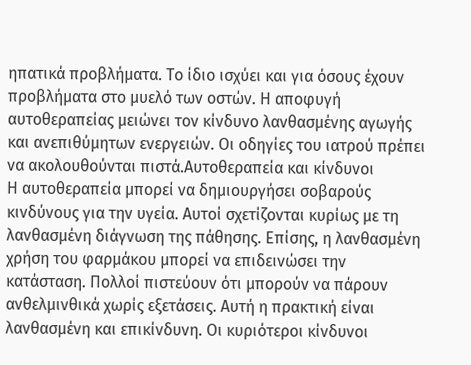ηπατικά προβλήματα. Το ίδιο ισχύει και για όσους έχουν προβλήματα στο μυελό των οστών. Η αποφυγή αυτοθεραπείας μειώνει τον κίνδυνο λανθασμένης αγωγής και ανεπιθύμητων ενεργειών. Οι οδηγίες του ιατρού πρέπει να ακολουθούνται πιστά.Αυτοθεραπεία και κίνδυνοι
Η αυτοθεραπεία μπορεί να δημιουργήσει σοβαρούς κινδύνους για την υγεία. Αυτοί σχετίζονται κυρίως με τη λανθασμένη διάγνωση της πάθησης. Επίσης, η λανθασμένη χρήση του φαρμάκου μπορεί να επιδεινώσει την κατάσταση. Πολλοί πιστεύουν ότι μπορούν να πάρουν ανθελμινθικά χωρίς εξετάσεις. Αυτή η πρακτική είναι λανθασμένη και επικίνδυνη. Οι κυριότεροι κίνδυνοι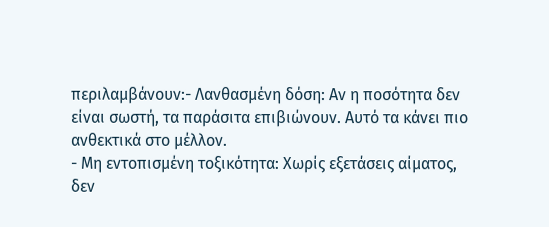περιλαμβάνουν:- Λανθασμένη δόση: Αν η ποσότητα δεν είναι σωστή, τα παράσιτα επιβιώνουν. Αυτό τα κάνει πιο ανθεκτικά στο μέλλον.
- Μη εντοπισμένη τοξικότητα: Χωρίς εξετάσεις αίματος, δεν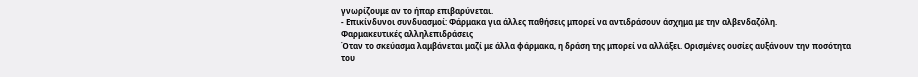γνωρίζουμε αν το ήπαρ επιβαρύνεται.
- Επικίνδυνοι συνδυασμοί: Φάρμακα για άλλες παθήσεις μπορεί να αντιδράσουν άσχημα με την αλβενδαζόλη.
Φαρμακευτικές αλληλεπιδράσεις
Όταν το σκεύασμα λαμβάνεται μαζί με άλλα φάρμακα, η δράση της μπορεί να αλλάξει. Ορισμένες ουσίες αυξάνουν την ποσότητα του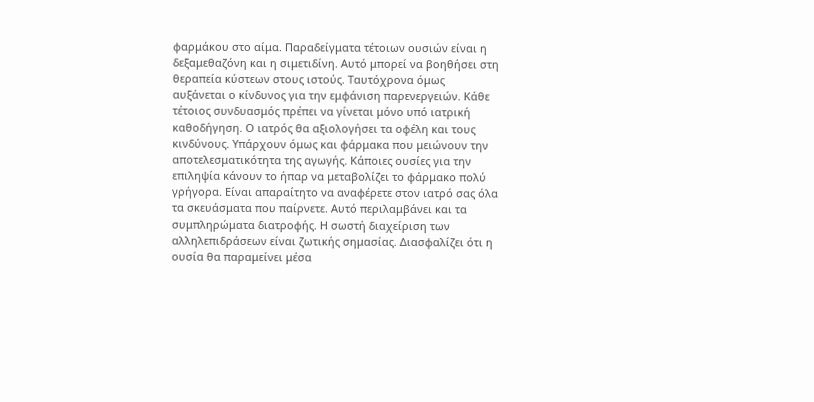φαρμάκου στο αίμα. Παραδείγματα τέτοιων ουσιών είναι η δεξαμεθαζόνη και η σιμετιδίνη. Αυτό μπορεί να βοηθήσει στη θεραπεία κύστεων στους ιστούς. Ταυτόχρονα όμως αυξάνεται ο κίνδυνος για την εμφάνιση παρενεργειών. Κάθε τέτοιος συνδυασμός πρέπει να γίνεται μόνο υπό ιατρική καθοδήγηση. Ο ιατρός θα αξιολογήσει τα οφέλη και τους κινδύνους. Υπάρχουν όμως και φάρμακα που μειώνουν την αποτελεσματικότητα της αγωγής. Κάποιες ουσίες για την επιληψία κάνουν το ήπαρ να μεταβολίζει το φάρμακο πολύ γρήγορα. Είναι απαραίτητο να αναφέρετε στον ιατρό σας όλα τα σκευάσματα που παίρνετε. Αυτό περιλαμβάνει και τα συμπληρώματα διατροφής. Η σωστή διαχείριση των αλληλεπιδράσεων είναι ζωτικής σημασίας. Διασφαλίζει ότι η ουσία θα παραμείνει μέσα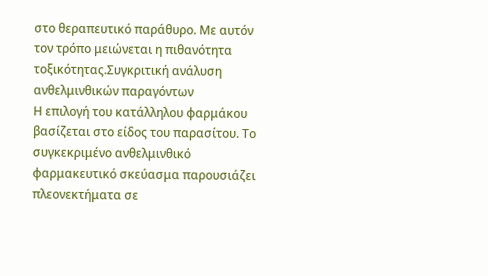στο θεραπευτικό παράθυρο. Με αυτόν τον τρόπο μειώνεται η πιθανότητα τοξικότητας.Συγκριτική ανάλυση ανθελμινθικών παραγόντων
Η επιλογή του κατάλληλου φαρμάκου βασίζεται στο είδος του παρασίτου. Το συγκεκριμένο ανθελμινθικό φαρμακευτικό σκεύασμα παρουσιάζει πλεονεκτήματα σε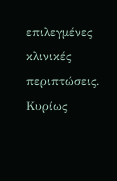επιλεγμένες κλινικές περιπτώσεις. Κυρίως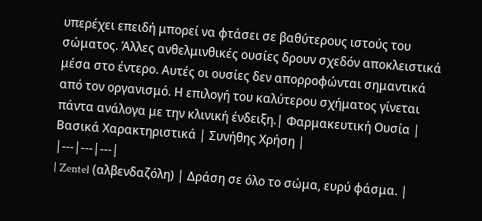υπερέχει επειδή μπορεί να φτάσει σε βαθύτερους ιστούς του σώματος. Άλλες ανθελμινθικές ουσίες δρουν σχεδόν αποκλειστικά μέσα στο έντερο. Αυτές οι ουσίες δεν απορροφώνται σημαντικά από τον οργανισμό. Η επιλογή του καλύτερου σχήματος γίνεται πάντα ανάλογα με την κλινική ένδειξη.| Φαρμακευτική Ουσία | Βασικά Χαρακτηριστικά | Συνήθης Χρήση |
|---|---|---|
| Zentel (αλβενδαζόλη) | Δράση σε όλο το σώμα, ευρύ φάσμα. |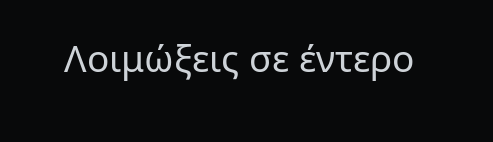Λοιμώξεις σε έντερο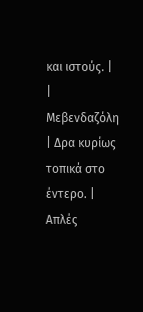και ιστούς. |
| Μεβενδαζόλη | Δρα κυρίως τοπικά στο έντερο. | Απλές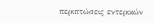περιπτώσεις εντερικών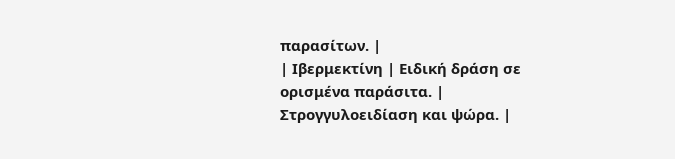παρασίτων. |
| Ιβερμεκτίνη | Ειδική δράση σε ορισμένα παράσιτα. | Στρογγυλοειδίαση και ψώρα. |